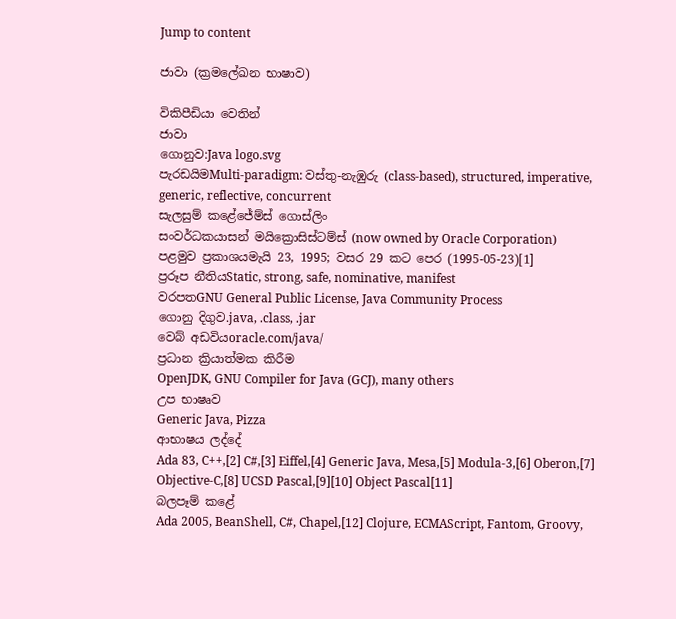Jump to content

ජාවා (ක්‍රමලේඛන භාෂාව)

විකිපීඩියා වෙතින්
ජාවා
ගොනුව:Java logo.svg
පැරඩයිමMulti-paradigm: වස්තු-නැඹුරු (class-based), structured, imperative, generic, reflective, concurrent
සැලසුම් කළේජේම්ස් ගොස්ලිං
සංවර්ධකයාසන් මයික්‍රොසිස්ටම්ස් (now owned by Oracle Corporation)
පළමුව ප්‍රකාශයමැයි 23, 1995; වසර 29 කට පෙර (1995-05-23)[1]
ප්‍රරූප නීතියStatic, strong, safe, nominative, manifest
වරපතGNU General Public License, Java Community Process
ගොනු දිගුව.java, .class, .jar
වෙබ් අඩවියoracle.com/java/
ප්‍රධාන ක්‍රියාත්මක කිරීම
OpenJDK, GNU Compiler for Java (GCJ), many others
උප භාෂෘව
Generic Java, Pizza
ආභාෂය ලද්දේ
Ada 83, C++,[2] C#,[3] Eiffel,[4] Generic Java, Mesa,[5] Modula-3,[6] Oberon,[7] Objective-C,[8] UCSD Pascal,[9][10] Object Pascal[11]
බලපෑම් කළේ
Ada 2005, BeanShell, C#, Chapel,[12] Clojure, ECMAScript, Fantom, Groovy,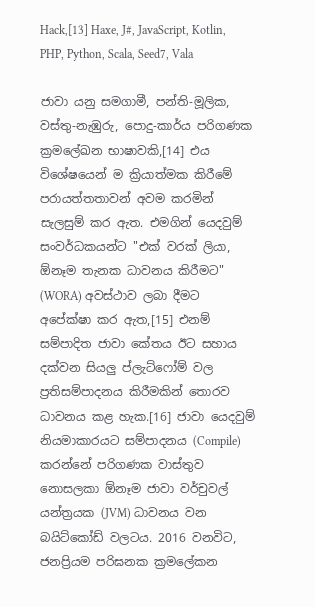Hack,[13] Haxe, J#, JavaScript, Kotlin, PHP, Python, Scala, Seed7, Vala

ජාවා යනු සමගාමී, පන්ති-මූලික, වස්තු-නැඹුරු, පොදු-කාර්ය පරිගණක ක්‍රමලේඛන භාෂාවකි,[14] එය විශේෂයෙන් ම ක්‍රියාත්මක කිරීමේ පරායත්තතාවන් අවම කරමින් සැලසුම් කර ඇත. එමගින් යෙදවුම් සංවර්ධකයන්ට "එක් වරක් ලියා, ඕනෑම තැනක ධාවනය කිරීමට" (WORA) අවස්ථාව ලබා දීමට අපේක්ෂා කර ඇත,[15] එනම් සම්පාදිත ජාවා කේතය ඊට සහාය දක්වන සියලු ප්ලැට්ෆෝම් වල ප්‍රතිසම්පාදනය කිරීමකින් තොරව ධාවනය කළ හැක.[16] ජාවා යෙදවුම් නියමාකාරයට සම්පාදනය (Compile) කරන්නේ පරිගණක වාස්තුව නොසලකා ඕනෑම ජාවා වර්චුවල් යන්ත්‍රයක (JVM) ධාවනය වන බයිට්කෝඩ් වලටය. 2016 වනවිට, ජනප්‍රියම පරිඝනක ක්‍රමලේකන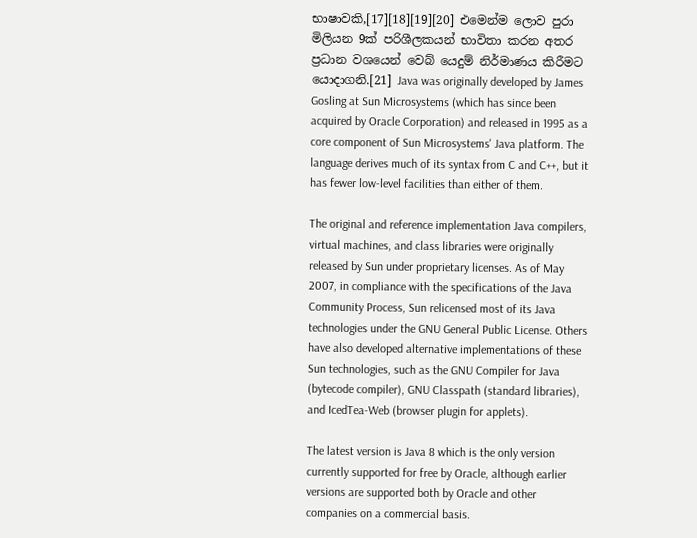භාෂාවකි,[17][18][19][20] එමෙන්ම ලොව පුරා මිලියන 9ක් පරිශීලකයන් භාවිතා කරන අතර ප්‍රධාන වශයෙන් වෙබ් යෙදුම් නිර්මාණය කිරීමට යොදාගනි.[21] Java was originally developed by James Gosling at Sun Microsystems (which has since been acquired by Oracle Corporation) and released in 1995 as a core component of Sun Microsystems' Java platform. The language derives much of its syntax from C and C++, but it has fewer low-level facilities than either of them.

The original and reference implementation Java compilers, virtual machines, and class libraries were originally released by Sun under proprietary licenses. As of May 2007, in compliance with the specifications of the Java Community Process, Sun relicensed most of its Java technologies under the GNU General Public License. Others have also developed alternative implementations of these Sun technologies, such as the GNU Compiler for Java (bytecode compiler), GNU Classpath (standard libraries), and IcedTea-Web (browser plugin for applets).

The latest version is Java 8 which is the only version currently supported for free by Oracle, although earlier versions are supported both by Oracle and other companies on a commercial basis.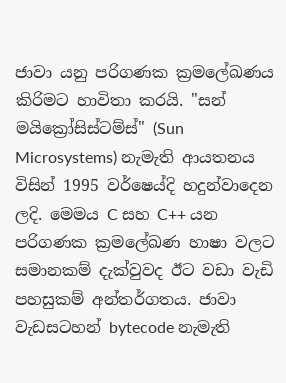ජාවා යනු පරිගණක ක්‍රමලේඛණය කිරිමට හාවිතා කරයි. "සන් මයික්‍රෝසිස්ටම්ස්" (Sun Microsystems) නැමැති ආයතනය විසින් 1995 වර්ෂෙය්දි හදුන්වාදෙන ලදි. මෙමය C සහ C++ යන පරිගණක ක්‍රමලේඛණ හාෂා වලට සමානකම් දැක්වුවද ඊට වඩා වැඩි පහසුකම් අන්තර්ගතය. ජාවා වැඩසටහන් bytecode නැමැති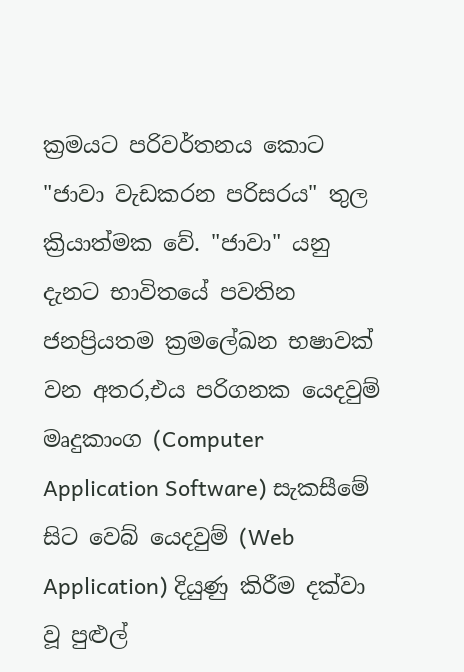ක්‍රමයට පරිවර්තනය කොට "ජාවා වැඩකරන පරිසරය" තුල ක්‍රියාත්මක වේ. "ජාවා" යනු දැනට භාවිතයේ පවතින ජනප්‍රියතම ක්‍රමලේඛන භෂාවක් වන අතර,එය පරිගනක යෙදවුම් මෘදුකාංග (Computer Application Software) සැකසීමේ සිට වෙබ් යෙදවුම් (Web Application) දියුණු කිරීම දක්වා වූ පුළුල්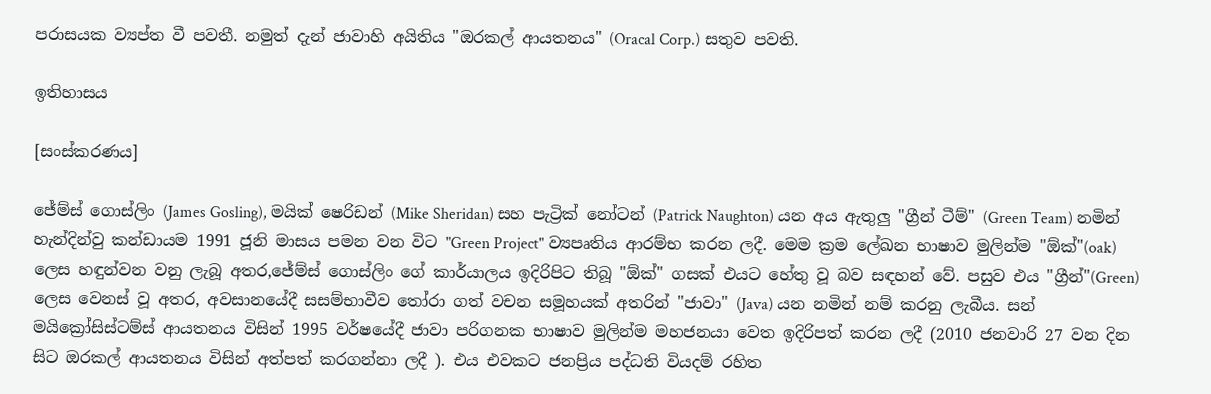පරාසයක ව්‍යප්ත වී පවතී. නමුත් දැන් ජාවාහි අයිතිය "ඔරකල් ආයතනය" (Oracal Corp.) සතුව පවති.

ඉතිහාසය

[සංස්කරණය]

ජේම්ස් ගොස්ලිං (James Gosling), මයික් ෂෙරිඩන් (Mike Sheridan) සහ පැට්‍රික් නෝටන් (Patrick Naughton) යන අය ඇතුලු "ග්‍රීන් ටීම්" (Green Team) නමින් හැන්දින්වු කන්ඩායම 1991 ජූනි මාසය පමන වන විට "Green Project" ව්‍යපෘතිය ආරම්භ කරන ලදී. මෙම ක්‍රම ලේඛන භාෂාව මුලින්ම "ඕක්"(oak) ලෙස හඳුන්වන වනු ලැබූ අතර,ජේම්ස් ගොස්ලිං ගේ කාර්යාලය ඉදිරිපිට තිබූ "ඕක්" ගසක් එයට හේතු වූ බව සඳහන් වේ. පසුව එය "ග්‍රීන්"(Green) ලෙස වෙනස් වූ අතර, අවසානයේදී සසම්භාවීව තෝරා ගත් වචන සමූහයක් අතරින් "ජාවා" (Java) යන නමින් නම් කරනු ලැබීය. සන් මයික්‍රෝසිස්ටම්ස් ආයතනය විසින් 1995 වර්ෂයේදී ජාවා පරිගනක භාෂාව මුලින්ම මහජනයා වෙත ඉදිරිපත් කරන ලදී (2010 ජනවාරි 27 වන දින සිට ඔරකල් ආයතනය විසින් අත්පත් කරගන්නා ලදී ). එය එවකට ජනප්‍රිය පද්ධති වියදම් රහිත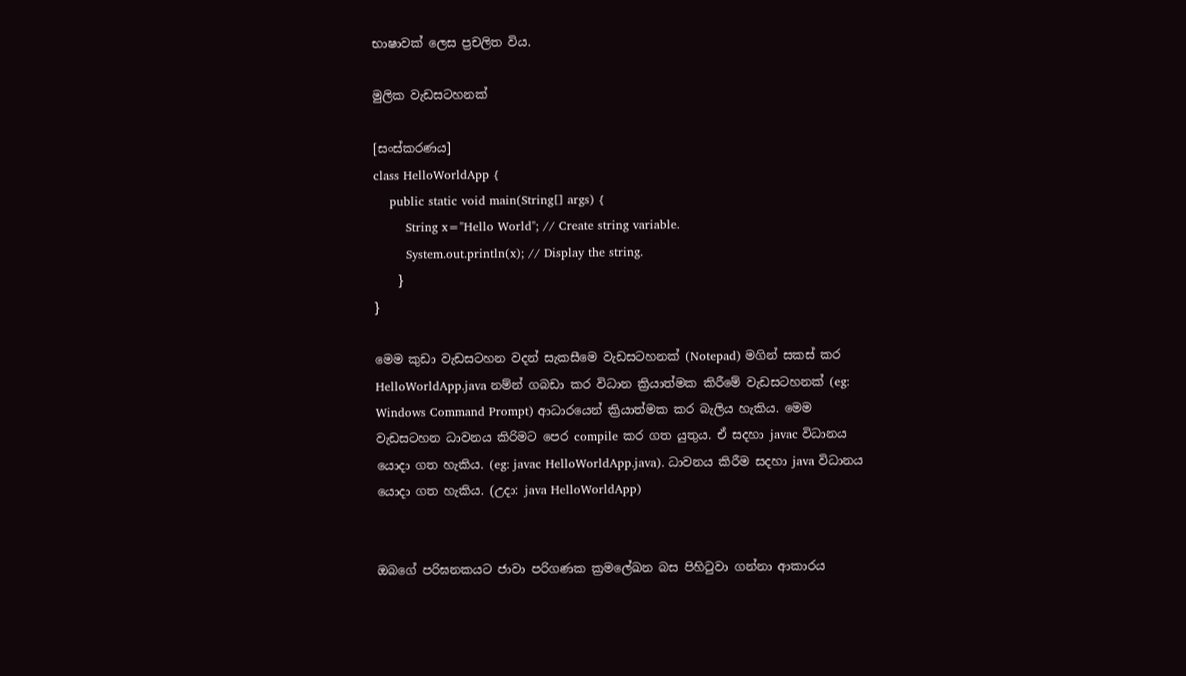භාෂාවක් ලෙස ප්‍රචලිත විය.

මුලික වැඩසටහනක්

[සංස්කරණය]
class HelloWorldApp {
    public static void main(String[] args) {
        String x="Hello World"; // Create string variable.
        System.out.println(x); // Display the string.
    }
}

මෙම කුඩා වැඩසටහන වදන් සැකසීමෙ වැඩසටහනක් (Notepad) මගින් සකස් කර HelloWorldApp.java නම්න් ගබඩා කර විධාන ක්‍රියාත්මක කිරීමේ වැඩසටහනක් (eg: Windows Command Prompt) ආධාරයෙන් ක්‍රියාත්මක කර බැලිය හැකිය. මෙම වැඩසටහන ධාවනය කිරිමට පෙර compile කර ගත යුතුය. ඒ සදහා javac විධානය යොදා ගත හැකිය. (eg: javac HelloWorldApp.java). ධාවනය කිරීම සදහා java විධානය යොදා ගත හැකිය. (උදා: java HelloWorldApp)


ඔබගේ පරිඝනකයට ජාවා පරිගණක ක්‍රමලේඛන බස පිහිටුවා ගන්නා ආකාරය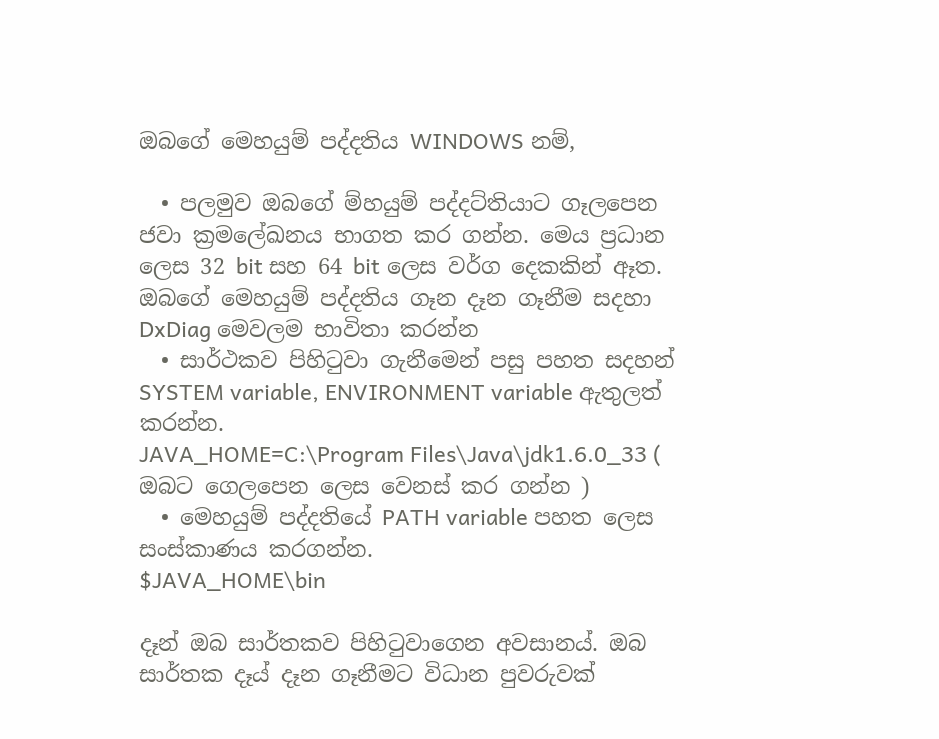ඔබගේ මෙහයුම් පද්දතිය WINDOWS නම්,

  • පලමුව ඔබගේ ම්හයුම් පද්දට්තියාට ගෑලපෙන ජවා ක්‍රමලේඛනය භාගත කර ගන්න. මෙය ප්‍රධාන ලෙස 32 bit සහ 64 bit ලෙස වර්ග දෙකකින් ඈත.
ඔබගේ මෙහයුම් පද්දතිය ගෑන දෑන ගෑනීම සදහා DxDiag මෙවලම භාවිතා කරන්න
  • සාර්ථකව පිහිටුවා ගැනීමෙන් පසු පහත සදහන් SYSTEM variable, ENVIRONMENT variable ඇතුලත් කරන්න.
JAVA_HOME=C:\Program Files\Java\jdk1.6.0_33 ( ඔබට ගෙලපෙන ලෙස වෙනස් කර ගන්න )
  • මෙහයුම් පද්දතියේ PATH variable පහත ලෙස සංස්කාණය කරගන්න.
$JAVA_HOME\bin

දෑන් ඔබ සාර්තකව පිහිටුවාගෙන අවසානය්. ඔබ සාර්තක දෑය් දෑන ගෑනීමට විධාන පුවරුවක්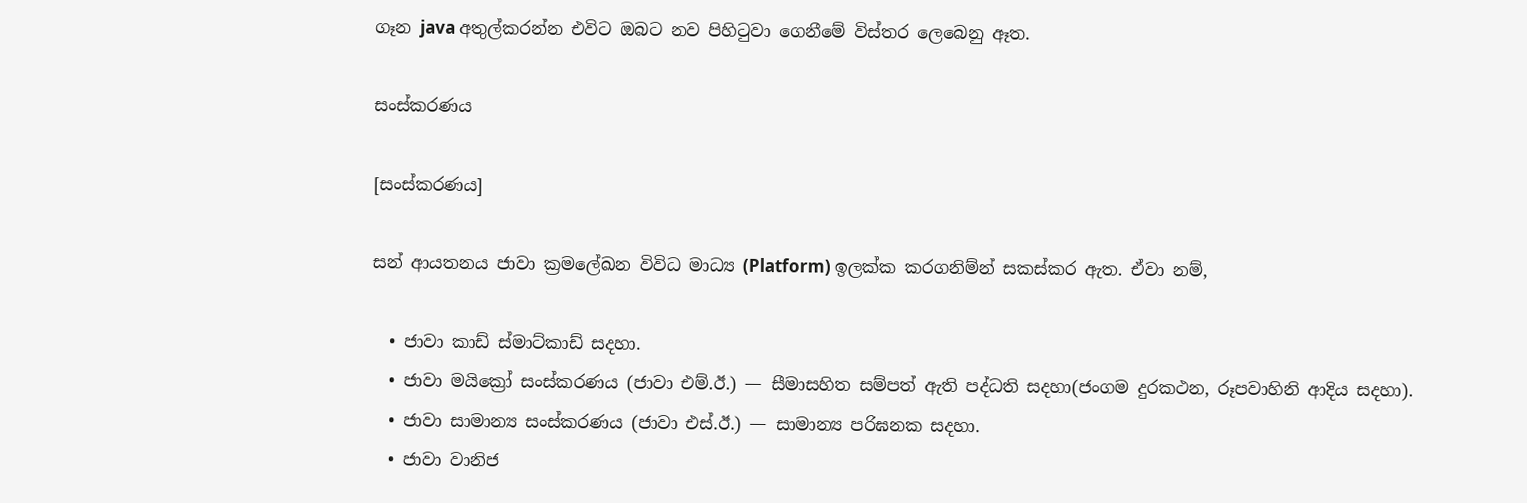ගෑන java අතුල්කරන්න එවිට ඔබට නව පිහිටුවා ගෙනීමේ විස්තර ලෙබෙනු ඈත.

සංස්කරණය

[සංස්කරණය]

සන් ආයතනය ජාවා ක්‍රමලේඛන විවිධ මාධ්‍ය (Platform) ඉලක්ක කරගනිම්න් සකස්කර ඇත. ඒවා නම්,

  • ජාවා කාඩ්‍‍ ස්මාට්කාඩ් සදහා.
  • ජාවා මයික්‍රෝ සංස්කරණය (ජාවා එම්.ඊ.) — සීමාසහිත සම්පත් ඇති පද්ධති සදහා(ජංගම දුරකථන, රූපවාහිනි ආදිය සදහා).
  • ජාවා සාමාන්‍ය සංස්කරණය (ජාවා එස්.ඊ.) — සාමාන්‍ය පරිඝනක සදහා.
  • ජාවා වානිජ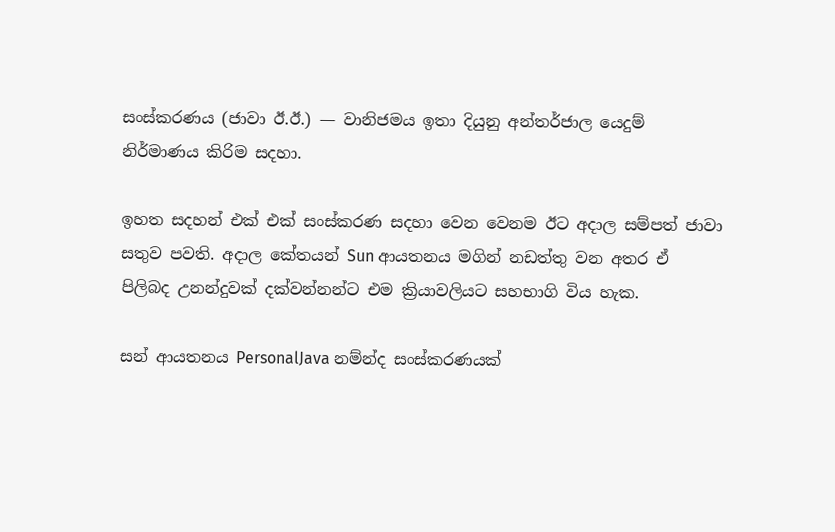සංස්කරණය (ජාවා ඊ.ඊ.) — වානිජමය ඉතා දියුනු අන්තර්ජාල යෙදුම් නිර්මාණය කිරිම සදහා.

ඉහත සදහන් එක් එක් සංස්කරණ සදහා වෙන වෙනම ඊට අදාල සම්පත් ජාවා සතුව පවති. අදාල කේතයන් Sun ආයතනය මගින් නඩත්තු වන අතර ඒ පිලිබද උනන්දුවක් දක්වන්නන්ට එම ක්‍රියාවලියට සහභාගි විය හැක.

සන් ආයතනය PersonalJava නම්න්ද සංස්කරණයක්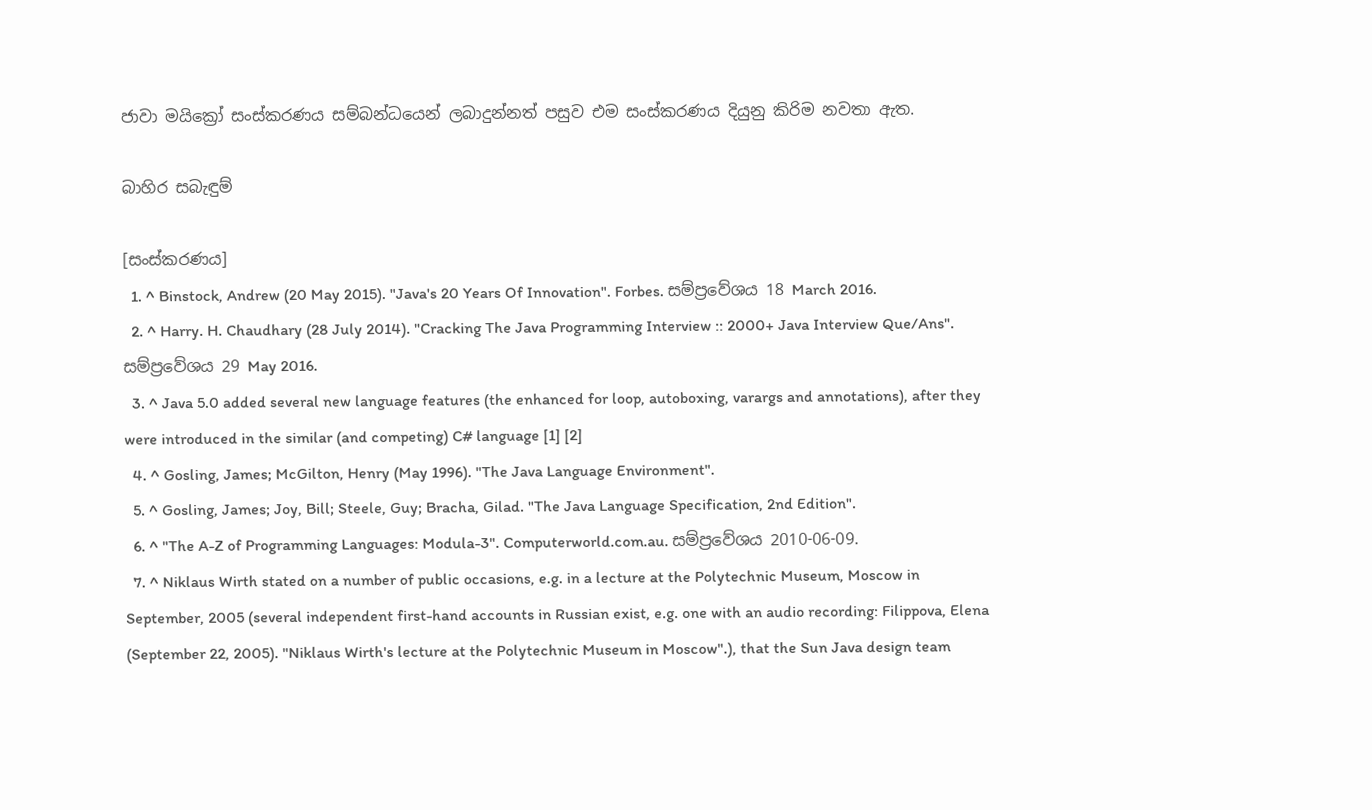ජාවා මයික්‍රෝ සංස්කරණය සම්බන්ධයෙන් ලබාදුන්නත් පසුව එම සංස්කරණය දියුනු කිරිම නවතා ඇත.

බාහිර සබැඳුම්

[සංස්කරණය]
  1. ^ Binstock, Andrew (20 May 2015). "Java's 20 Years Of Innovation". Forbes. සම්ප්‍රවේශය 18 March 2016.
  2. ^ Harry. H. Chaudhary (28 July 2014). "Cracking The Java Programming Interview :: 2000+ Java Interview Que/Ans". සම්ප්‍රවේශය 29 May 2016.
  3. ^ Java 5.0 added several new language features (the enhanced for loop, autoboxing, varargs and annotations), after they were introduced in the similar (and competing) C# language [1] [2]
  4. ^ Gosling, James; McGilton, Henry (May 1996). "The Java Language Environment".
  5. ^ Gosling, James; Joy, Bill; Steele, Guy; Bracha, Gilad. "The Java Language Specification, 2nd Edition".
  6. ^ "The A-Z of Programming Languages: Modula-3". Computerworld.com.au. සම්ප්‍රවේශය 2010-06-09.
  7. ^ Niklaus Wirth stated on a number of public occasions, e.g. in a lecture at the Polytechnic Museum, Moscow in September, 2005 (several independent first-hand accounts in Russian exist, e.g. one with an audio recording: Filippova, Elena (September 22, 2005). "Niklaus Wirth's lecture at the Polytechnic Museum in Moscow".), that the Sun Java design team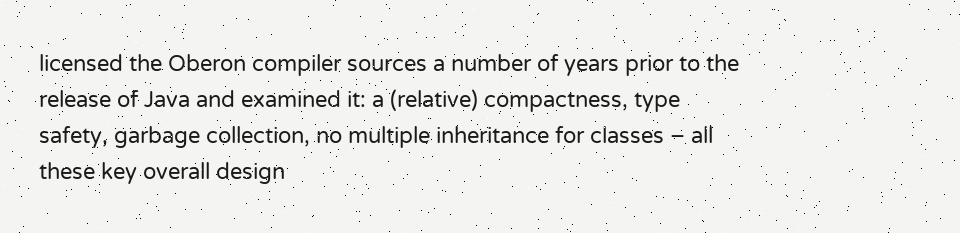licensed the Oberon compiler sources a number of years prior to the release of Java and examined it: a (relative) compactness, type safety, garbage collection, no multiple inheritance for classes – all these key overall design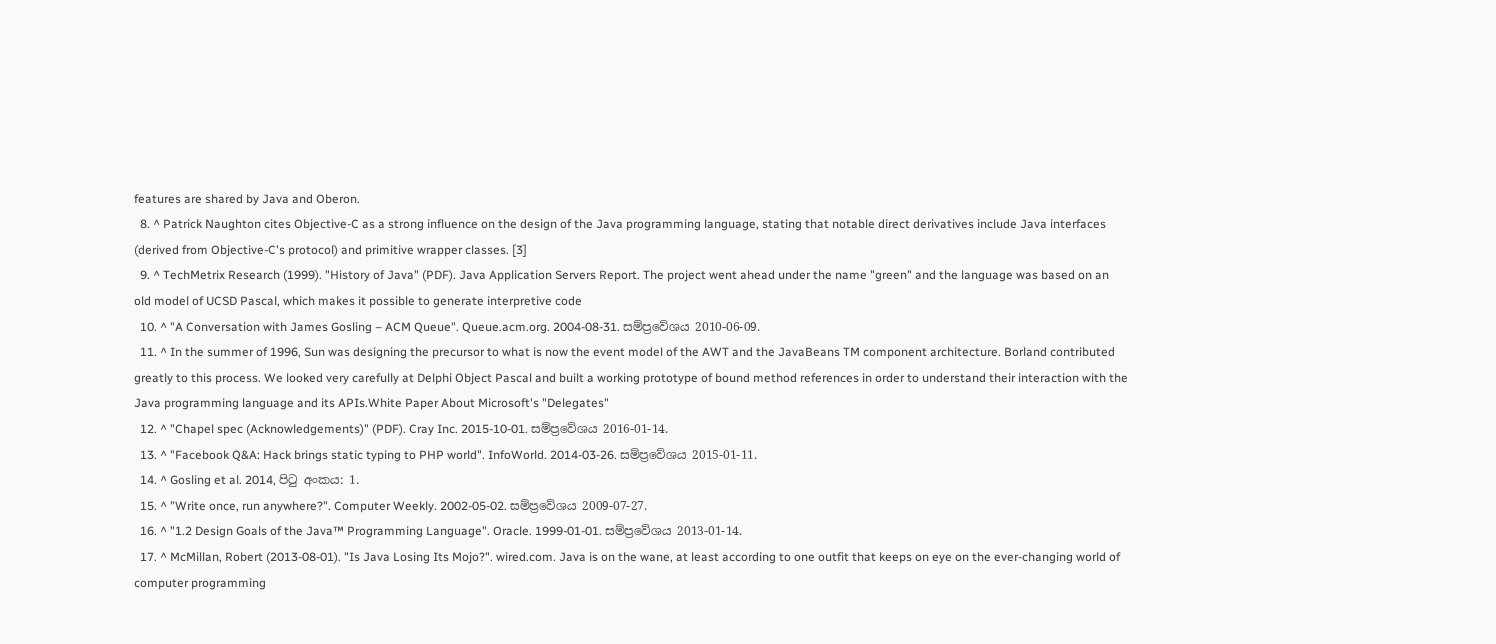features are shared by Java and Oberon.
  8. ^ Patrick Naughton cites Objective-C as a strong influence on the design of the Java programming language, stating that notable direct derivatives include Java interfaces (derived from Objective-C's protocol) and primitive wrapper classes. [3]
  9. ^ TechMetrix Research (1999). "History of Java" (PDF). Java Application Servers Report. The project went ahead under the name "green" and the language was based on an old model of UCSD Pascal, which makes it possible to generate interpretive code
  10. ^ "A Conversation with James Gosling – ACM Queue". Queue.acm.org. 2004-08-31. සම්ප්‍රවේශය 2010-06-09.
  11. ^ In the summer of 1996, Sun was designing the precursor to what is now the event model of the AWT and the JavaBeans TM component architecture. Borland contributed greatly to this process. We looked very carefully at Delphi Object Pascal and built a working prototype of bound method references in order to understand their interaction with the Java programming language and its APIs.White Paper About Microsoft's "Delegates"
  12. ^ "Chapel spec (Acknowledgements)" (PDF). Cray Inc. 2015-10-01. සම්ප්‍රවේශය 2016-01-14.
  13. ^ "Facebook Q&A: Hack brings static typing to PHP world". InfoWorld. 2014-03-26. සම්ප්‍රවේශය 2015-01-11.
  14. ^ Gosling et al. 2014, පිටු අංකය: 1.
  15. ^ "Write once, run anywhere?". Computer Weekly. 2002-05-02. සම්ප්‍රවේශය 2009-07-27.
  16. ^ "1.2 Design Goals of the Java™ Programming Language". Oracle. 1999-01-01. සම්ප්‍රවේශය 2013-01-14.
  17. ^ McMillan, Robert (2013-08-01). "Is Java Losing Its Mojo?". wired.com. Java is on the wane, at least according to one outfit that keeps on eye on the ever-changing world of computer programming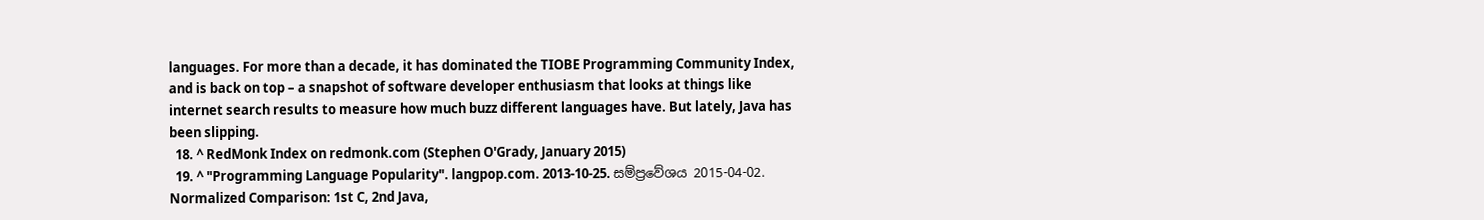languages. For more than a decade, it has dominated the TIOBE Programming Community Index, and is back on top – a snapshot of software developer enthusiasm that looks at things like internet search results to measure how much buzz different languages have. But lately, Java has been slipping.
  18. ^ RedMonk Index on redmonk.com (Stephen O'Grady, January 2015)
  19. ^ "Programming Language Popularity". langpop.com. 2013-10-25. සම්ප්‍රවේශය 2015-04-02. Normalized Comparison: 1st C, 2nd Java,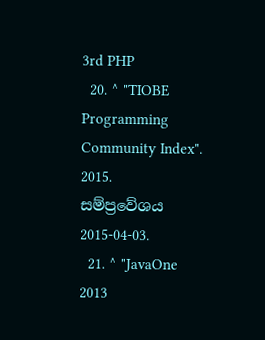3rd PHP
  20. ^ "TIOBE Programming Community Index". 2015. සම්ප්‍රවේශය 2015-04-03.
  21. ^ "JavaOne 2013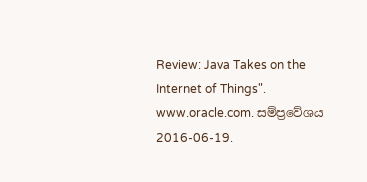Review: Java Takes on the Internet of Things". www.oracle.com. සම්ප්‍රවේශය 2016-06-19.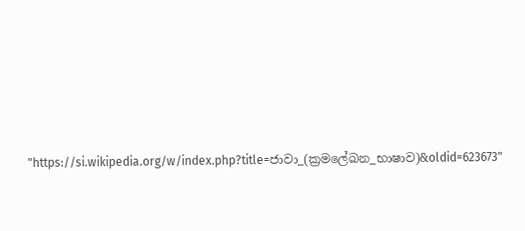"https://si.wikipedia.org/w/index.php?title=ජාවා_(ක්‍රමලේඛන_භාෂාව)&oldid=623673"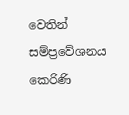වෙතින් සම්ප්‍රවේශනය කෙරිණි